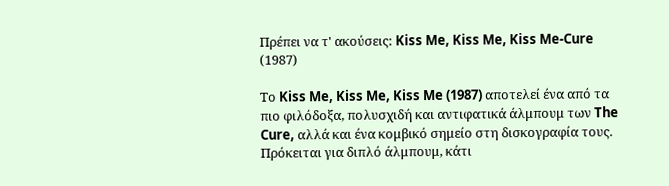Πρέπει να τ' ακούσεις: Kiss Me, Kiss Me, Kiss Me-Cure (1987)

Το Kiss Me, Kiss Me, Kiss Me (1987) αποτελεί ένα από τα πιο φιλόδοξα, πολυσχιδή και αντιφατικά άλμπουμ των The Cure, αλλά και ένα κομβικό σημείο στη δισκογραφία τους. Πρόκειται για διπλό άλμπουμ, κάτι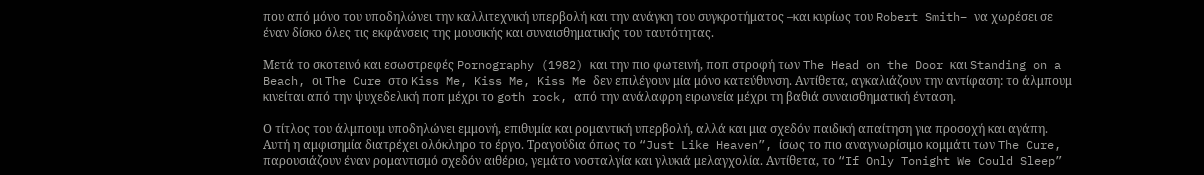που από μόνο του υποδηλώνει την καλλιτεχνική υπερβολή και την ανάγκη του συγκροτήματος –και κυρίως του Robert Smith– να χωρέσει σε έναν δίσκο όλες τις εκφάνσεις της μουσικής και συναισθηματικής του ταυτότητας.

Μετά το σκοτεινό και εσωστρεφές Pornography (1982) και την πιο φωτεινή, ποπ στροφή των The Head on the Door και Standing on a Beach, οι The Cure στο Kiss Me, Kiss Me, Kiss Me δεν επιλέγουν μία μόνο κατεύθυνση. Αντίθετα, αγκαλιάζουν την αντίφαση: το άλμπουμ κινείται από την ψυχεδελική ποπ μέχρι το goth rock, από την ανάλαφρη ειρωνεία μέχρι τη βαθιά συναισθηματική ένταση.

Ο τίτλος του άλμπουμ υποδηλώνει εμμονή, επιθυμία και ρομαντική υπερβολή, αλλά και μια σχεδόν παιδική απαίτηση για προσοχή και αγάπη. Αυτή η αμφισημία διατρέχει ολόκληρο το έργο. Τραγούδια όπως το “Just Like Heaven”, ίσως το πιο αναγνωρίσιμο κομμάτι των The Cure, παρουσιάζουν έναν ρομαντισμό σχεδόν αιθέριο, γεμάτο νοσταλγία και γλυκιά μελαγχολία. Αντίθετα, το “If Only Tonight We Could Sleep”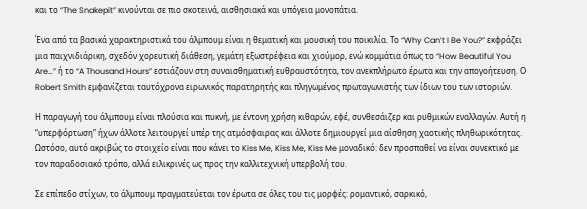και το “The Snakepit” κινούνται σε πιο σκοτεινά, αισθησιακά και υπόγεια μονοπάτια.

Ένα από τα βασικά χαρακτηριστικά του άλμπουμ είναι η θεματική και μουσική του ποικιλία. Το “Why Can’t I Be You?” εκφράζει μια παιχνιδιάρικη, σχεδόν χορευτική διάθεση, γεμάτη εξωστρέφεια και χιούμορ, ενώ κομμάτια όπως το “How Beautiful You Are…” ή το “A Thousand Hours” εστιάζουν στη συναισθηματική ευθραυστότητα, τον ανεκπλήρωτο έρωτα και την απογοήτευση. Ο Robert Smith εμφανίζεται ταυτόχρονα ειρωνικός παρατηρητής και πληγωμένος πρωταγωνιστής των ίδιων του των ιστοριών.

Η παραγωγή του άλμπουμ είναι πλούσια και πυκνή, με έντονη χρήση κιθαρών, εφέ, συνθεσάιζερ και ρυθμικών εναλλαγών. Αυτή η “υπερφόρτωση” ήχων άλλοτε λειτουργεί υπέρ της ατμόσφαιρας και άλλοτε δημιουργεί μια αίσθηση χαοτικής πληθωρικότητας. Ωστόσο, αυτό ακριβώς το στοιχείο είναι που κάνει το Kiss Me, Kiss Me, Kiss Me μοναδικό: δεν προσπαθεί να είναι συνεκτικό με τον παραδοσιακό τρόπο, αλλά ειλικρινές ως προς την καλλιτεχνική υπερβολή του.

Σε επίπεδο στίχων, το άλμπουμ πραγματεύεται τον έρωτα σε όλες του τις μορφές: ρομαντικό, σαρκικό,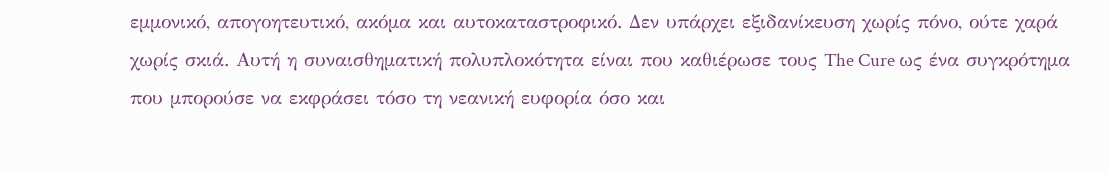εμμονικό, απογοητευτικό, ακόμα και αυτοκαταστροφικό. Δεν υπάρχει εξιδανίκευση χωρίς πόνο, ούτε χαρά χωρίς σκιά. Αυτή η συναισθηματική πολυπλοκότητα είναι που καθιέρωσε τους The Cure ως ένα συγκρότημα που μπορούσε να εκφράσει τόσο τη νεανική ευφορία όσο και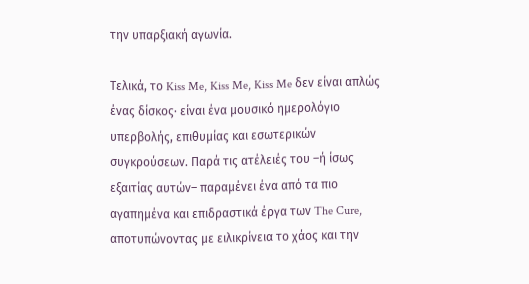την υπαρξιακή αγωνία.

Τελικά, το Kiss Me, Kiss Me, Kiss Me δεν είναι απλώς ένας δίσκος· είναι ένα μουσικό ημερολόγιο υπερβολής, επιθυμίας και εσωτερικών συγκρούσεων. Παρά τις ατέλειές του –ή ίσως εξαιτίας αυτών– παραμένει ένα από τα πιο αγαπημένα και επιδραστικά έργα των The Cure, αποτυπώνοντας με ειλικρίνεια το χάος και την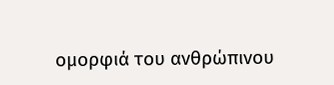ομορφιά του ανθρώπινου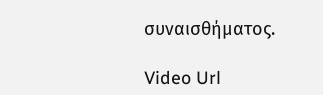συναισθήματος.

Video Url